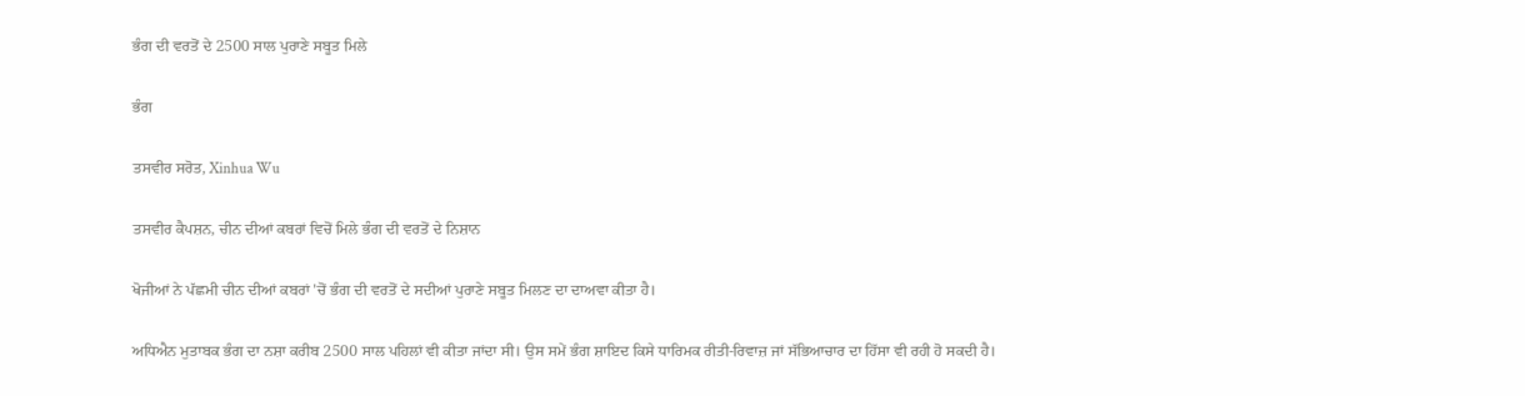ਭੰਗ ਦੀ ਵਰਤੋਂ ਦੇ 2500 ਸਾਲ ਪੁਰਾਣੇ ਸਬੂਤ ਮਿਲੇ

ਭੰਗ

ਤਸਵੀਰ ਸਰੋਤ, Xinhua Wu

ਤਸਵੀਰ ਕੈਪਸ਼ਨ, ਚੀਨ ਦੀਆਂ ਕਬਰਾਂ ਵਿਚੋਂ ਮਿਲੇ ਭੰਗ ਦੀ ਵਰਤੋਂ ਦੇ ਨਿਸ਼ਾਨ

ਖੋਜੀਆਂ ਨੇ ਪੱਛਮੀ ਚੀਨ ਦੀਆਂ ਕਬਰਾਂ 'ਚੋਂ ਭੰਗ ਦੀ ਵਰਤੋਂ ਦੇ ਸਦੀਆਂ ਪੁਰਾਣੇ ਸਬੂਤ ਮਿਲਣ ਦਾ ਦਾਅਵਾ ਕੀਤਾ ਹੈ।

ਅਧਿਐਨ ਮੁਤਾਬਕ ਭੰਗ ਦਾ ਨਸ਼ਾ ਕਰੀਬ 2500 ਸਾਲ ਪਹਿਲਾਂ ਵੀ ਕੀਤਾ ਜਾਂਦਾ ਸੀ। ਉਸ ਸਮੇਂ ਭੰਗ ਸ਼ਾਇਦ ਕਿਸੇ ਧਾਰਿਮਕ ਰੀਤੀ-ਰਿਵਾਜ਼ ਜਾਂ ਸੱਭਿਆਚਾਰ ਦਾ ਹਿੱਸਾ ਵੀ ਰਹੀ ਹੋ ਸਕਦੀ ਹੈ।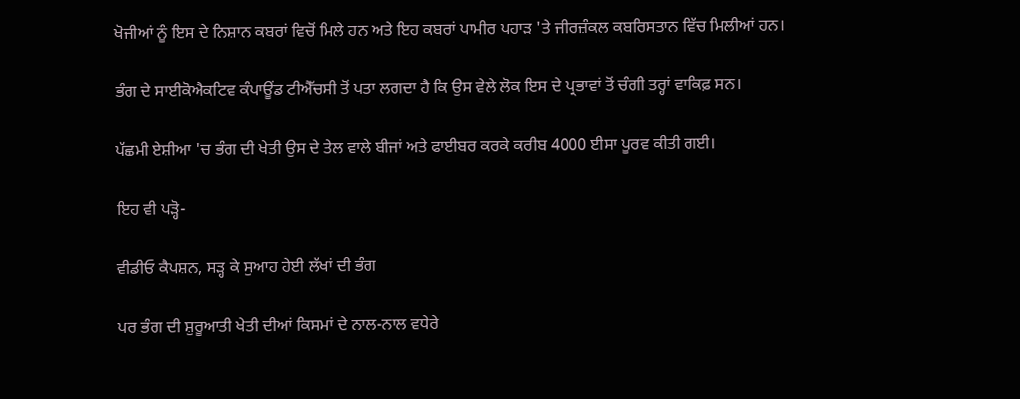ਖੋਜੀਆਂ ਨੂੰ ਇਸ ਦੇ ਨਿਸ਼ਾਨ ਕਬਰਾਂ ਵਿਚੋਂ ਮਿਲੇ ਹਨ ਅਤੇ ਇਹ ਕਬਰਾਂ ਪਾਮੀਰ ਪਹਾੜ 'ਤੇ ਜੀਰਜ਼ੰਕਲ ਕਬਰਿਸਤਾਨ ਵਿੱਚ ਮਿਲੀਆਂ ਹਨ।

ਭੰਗ ਦੇ ਸਾਈਕੋਐਕਟਿਵ ਕੰਪਾਊਂਡ ਟੀਐੱਚਸੀ ਤੋਂ ਪਤਾ ਲਗਦਾ ਹੈ ਕਿ ਉਸ ਵੇਲੇ ਲੋਕ ਇਸ ਦੇ ਪ੍ਰਭਾਵਾਂ ਤੋਂ ਚੰਗੀ ਤਰ੍ਹਾਂ ਵਾਕਿਫ਼ ਸਨ।

ਪੱਛਮੀ ਏਸ਼ੀਆ 'ਚ ਭੰਗ ਦੀ ਖੇਤੀ ਉਸ ਦੇ ਤੇਲ ਵਾਲੇ ਬੀਜਾਂ ਅਤੇ ਫਾਈਬਰ ਕਰਕੇ ਕਰੀਬ 4000 ਈਸਾ ਪੂਰਵ ਕੀਤੀ ਗਈ।

ਇਹ ਵੀ ਪੜ੍ਹੋ-

ਵੀਡੀਓ ਕੈਪਸ਼ਨ, ਸੜ੍ਹ ਕੇ ਸੁਆਹ ਹੇਈ ਲੱਖਾਂ ਦੀ ਭੰਗ

ਪਰ ਭੰਗ ਦੀ ਸ਼ੁਰੂਆਤੀ ਖੇਤੀ ਦੀਆਂ ਕਿਸਮਾਂ ਦੇ ਨਾਲ-ਨਾਲ ਵਧੇਰੇ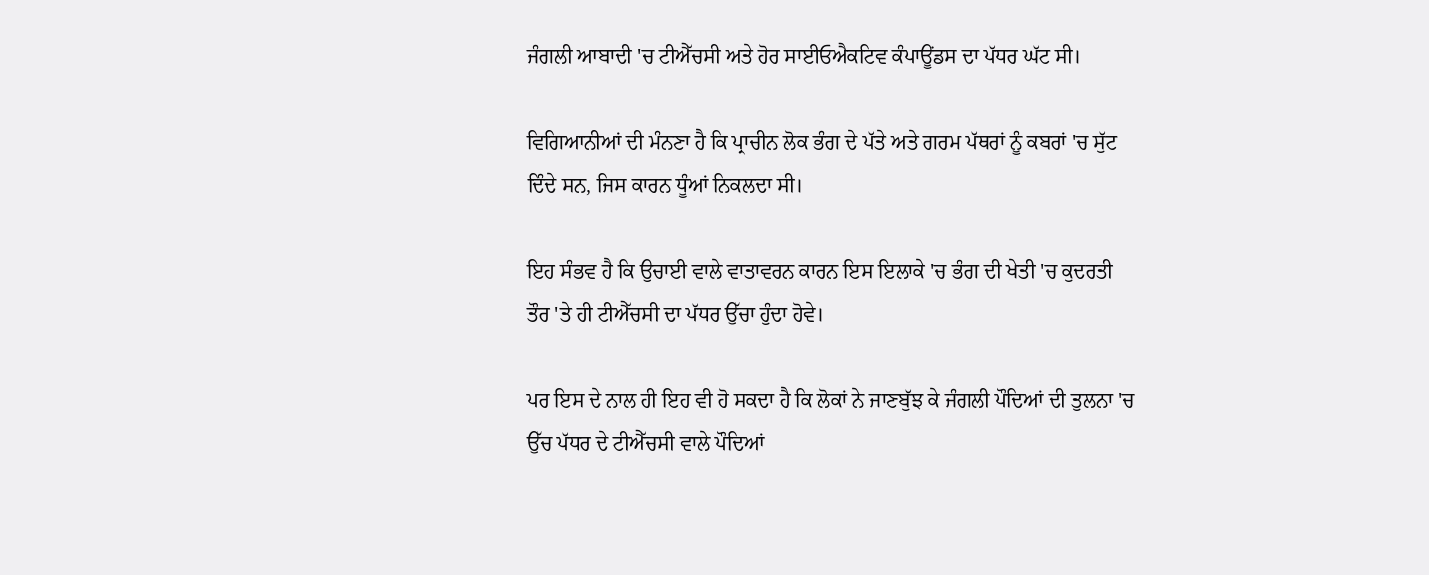ਜੰਗਲੀ ਆਬਾਦੀ 'ਚ ਟੀਐੱਚਸੀ ਅਤੇ ਹੋਰ ਸਾਈਓਐਕਟਿਵ ਕੰਪਾਊਂਡਸ ਦਾ ਪੱਧਰ ਘੱਟ ਸੀ।

ਵਿਗਿਆਨੀਆਂ ਦੀ ਮੰਨਣਾ ਹੈ ਕਿ ਪ੍ਰਾਚੀਨ ਲੋਕ ਭੰਗ ਦੇ ਪੱਤੇ ਅਤੇ ਗਰਮ ਪੱਥਰਾਂ ਨੂੰ ਕਬਰਾਂ 'ਚ ਸੁੱਟ ਦਿੰਦੇ ਸਨ, ਜਿਸ ਕਾਰਨ ਧੂੰਆਂ ਨਿਕਲਦਾ ਸੀ।

ਇਹ ਸੰਭਵ ਹੈ ਕਿ ਉਚਾਈ ਵਾਲੇ ਵਾਤਾਵਰਨ ਕਾਰਨ ਇਸ ਇਲਾਕੇ 'ਚ ਭੰਗ ਦੀ ਖੇਤੀ 'ਚ ਕੁਦਰਤੀ ਤੌਰ 'ਤੇ ਹੀ ਟੀਐੱਚਸੀ ਦਾ ਪੱਧਰ ਉੱਚਾ ਹੁੰਦਾ ਹੋਵੇ।

ਪਰ ਇਸ ਦੇ ਨਾਲ ਹੀ ਇਹ ਵੀ ਹੋ ਸਕਦਾ ਹੈ ਕਿ ਲੋਕਾਂ ਨੇ ਜਾਣਬੁੱਝ ਕੇ ਜੰਗਲੀ ਪੌਦਿਆਂ ਦੀ ਤੁਲਨਾ 'ਚ ਉੱਚ ਪੱਧਰ ਦੇ ਟੀਐੱਚਸੀ ਵਾਲੇ ਪੌਦਿਆਂ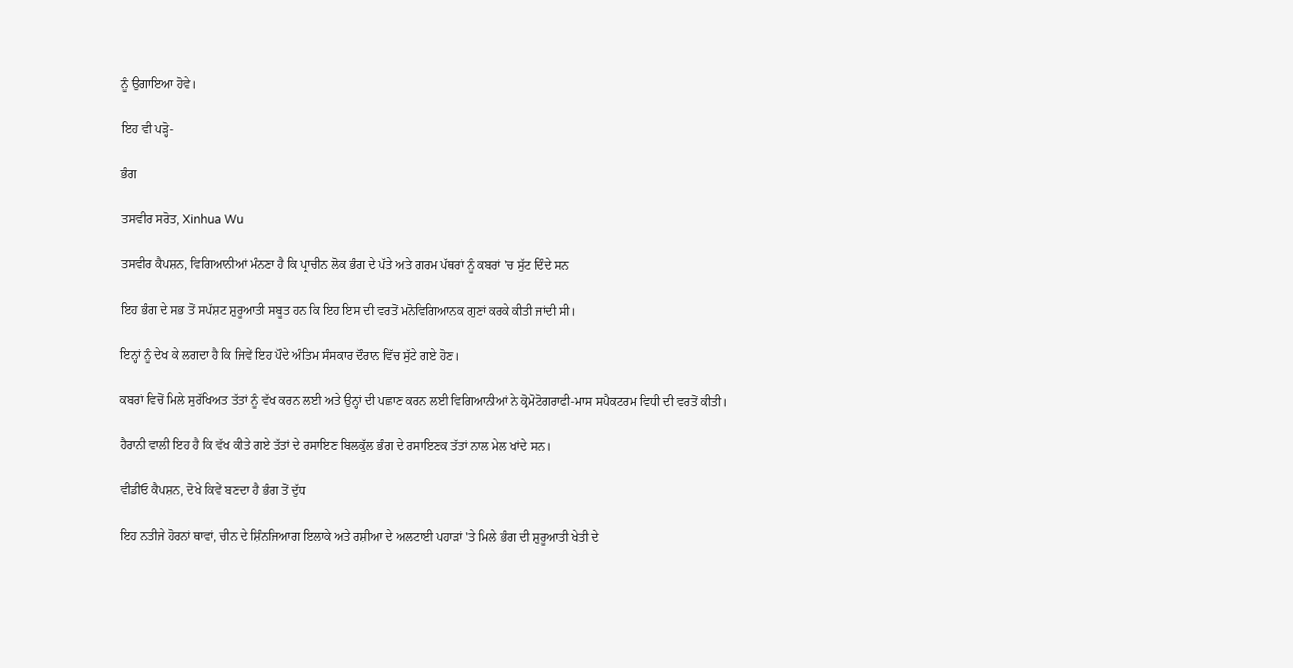ਨੂੰ ਉਗਾਇਆ ਹੋਵੇ।

ਇਹ ਵੀ ਪੜ੍ਹੋ-

ਭੰਗ

ਤਸਵੀਰ ਸਰੋਤ, Xinhua Wu

ਤਸਵੀਰ ਕੈਪਸ਼ਨ, ਵਿਗਿਆਨੀਆਂ ਮੰਨਣਾ ਹੈ ਕਿ ਪ੍ਰਾਚੀਨ ਲੋਕ ਭੰਗ ਦੇ ਪੱਤੇ ਅਤੇ ਗਰਮ ਪੱਥਰਾਂ ਨੂੰ ਕਬਰਾਂ 'ਚ ਸੁੱਟ ਦਿੰਦੇ ਸਨ

ਇਹ ਭੰਗ ਦੇ ਸਭ ਤੋਂ ਸਪੱਸ਼ਟ ਸ਼ੁਰੂਆਤੀ ਸਬੂਤ ਹਨ ਕਿ ਇਹ ਇਸ ਦੀ ਵਰਤੋਂ ਮਨੋਵਿਗਿਆਨਕ ਗੁਣਾਂ ਕਰਕੇ ਕੀਤੀ ਜਾਂਦੀ ਸੀ।

ਇਨ੍ਹਾਂ ਨੂੰ ਦੇਖ ਕੇ ਲਗਦਾ ਹੈ ਕਿ ਜਿਵੇਂ ਇਹ ਪੌਦੇ ਅੰਤਿਮ ਸੰਸਕਾਰ ਦੌਰਾਨ ਵਿੱਚ ਸੁੱਟੇ ਗਏ ਹੋਣ।

ਕਬਰਾਂ ਵਿਚੋਂ ਮਿਲੇ ਸੁਰੱਖਿਅਤ ਤੱਤਾਂ ਨੂੰ ਵੱਖ ਕਰਨ ਲਈ ਅਤੇ ਉਨ੍ਹਾਂ ਦੀ ਪਛਾਣ ਕਰਨ ਲਈ ਵਿਗਿਆਨੀਆਂ ਨੇ ਕ੍ਰੋਮੋਟੋਗਰਾਫੀ-ਮਾਸ ਸਪੈਕਟਰਮ ਵਿਧੀ ਦੀ ਵਰਤੋਂ ਕੀਤੀ।

ਹੈਰਾਨੀ ਵਾਲੀ ਇਹ ਹੈ ਕਿ ਵੱਖ ਕੀਤੇ ਗਏ ਤੱਤਾਂ ਦੇ ਰਸਾਇਣ ਬਿਲਕੁੱਲ ਭੰਗ ਦੇ ਰਸਾਇਣਕ ਤੱਤਾਂ ਨਾਲ ਮੇਲ ਖਾਂਦੇ ਸਨ।

ਵੀਡੀਓ ਕੈਪਸ਼ਨ, ਦੋਖੇ ਕਿਵੇਂ ਬਣਦਾ ਹੈ ਭੰਗ ਤੋਂ ਦੁੱਧ

ਇਹ ਨਤੀਜੇ ਹੋਰਨਾਂ ਥਾਵਾਂ, ਚੀਨ ਦੇ ਸ਼ਿੰਨਜਿਆਗ ਇਲਾਕੇ ਅਤੇ ਰਸ਼ੀਆ ਦੇ ਅਲਟਾਈ ਪਹਾੜਾਂ 'ਤੇ ਮਿਲੇ ਭੰਗ ਦੀ ਸ਼ੁਰੂਆਤੀ ਖੇਤੀ ਦੇ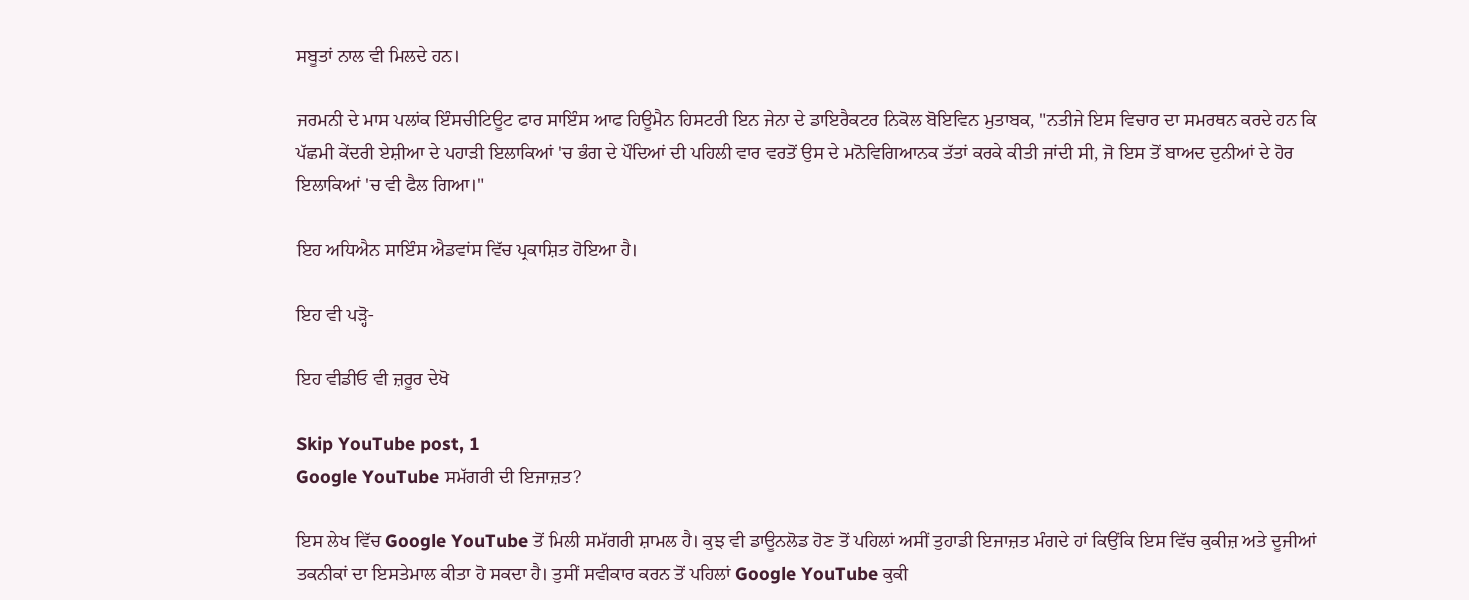ਸਬੂਤਾਂ ਨਾਲ ਵੀ ਮਿਲਦੇ ਹਨ।

ਜਰਮਨੀ ਦੇ ਮਾਸ ਪਲਾਂਕ ਇੰਸਚੀਟਿਊਟ ਫਾਰ ਸਾਇੰਸ ਆਫ ਹਿਊਮੈਨ ਹਿਸਟਰੀ ਇਨ ਜੇਨਾ ਦੇ ਡਾਇਰੈਕਟਰ ਨਿਕੋਲ ਬੋਇਵਿਨ ਮੁਤਾਬਕ, "ਨਤੀਜੇ ਇਸ ਵਿਚਾਰ ਦਾ ਸਮਰਥਨ ਕਰਦੇ ਹਨ ਕਿ ਪੱਛਮੀ ਕੇਂਦਰੀ ਏਸ਼ੀਆ ਦੇ ਪਹਾੜੀ ਇਲਾਕਿਆਂ 'ਚ ਭੰਗ ਦੇ ਪੌਦਿਆਂ ਦੀ ਪਹਿਲੀ ਵਾਰ ਵਰਤੋਂ ਉਸ ਦੇ ਮਨੋਵਿਗਿਆਨਕ ਤੱਤਾਂ ਕਰਕੇ ਕੀਤੀ ਜਾਂਦੀ ਸੀ, ਜੋ ਇਸ ਤੋਂ ਬਾਅਦ ਦੁਨੀਆਂ ਦੇ ਹੋਰ ਇਲਾਕਿਆਂ 'ਚ ਵੀ ਫੈਲ ਗਿਆ।"

ਇਹ ਅਧਿਐਨ ਸਾਇੰਸ ਐਡਵਾਂਸ ਵਿੱਚ ਪ੍ਰਕਾਸ਼ਿਤ ਹੋਇਆ ਹੈ।

ਇਹ ਵੀ ਪੜ੍ਹੋ-

ਇਹ ਵੀਡੀਓ ਵੀ ਜ਼ਰੂਰ ਦੇਖੋ

Skip YouTube post, 1
Google YouTube ਸਮੱਗਰੀ ਦੀ ਇਜਾਜ਼ਤ?

ਇਸ ਲੇਖ ਵਿੱਚ Google YouTube ਤੋਂ ਮਿਲੀ ਸਮੱਗਰੀ ਸ਼ਾਮਲ ਹੈ। ਕੁਝ ਵੀ ਡਾਊਨਲੋਡ ਹੋਣ ਤੋਂ ਪਹਿਲਾਂ ਅਸੀਂ ਤੁਹਾਡੀ ਇਜਾਜ਼ਤ ਮੰਗਦੇ ਹਾਂ ਕਿਉਂਕਿ ਇਸ ਵਿੱਚ ਕੁਕੀਜ਼ ਅਤੇ ਦੂਜੀਆਂ ਤਕਨੀਕਾਂ ਦਾ ਇਸਤੇਮਾਲ ਕੀਤਾ ਹੋ ਸਕਦਾ ਹੈ। ਤੁਸੀਂ ਸਵੀਕਾਰ ਕਰਨ ਤੋਂ ਪਹਿਲਾਂ Google YouTube ਕੁਕੀ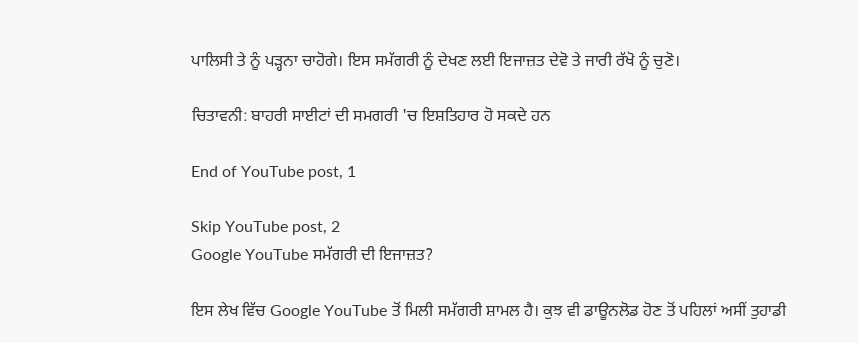ਪਾਲਿਸੀ ਤੇ ਨੂੰ ਪੜ੍ਹਨਾ ਚਾਹੋਗੇ। ਇਸ ਸਮੱਗਰੀ ਨੂੰ ਦੇਖਣ ਲਈ ਇਜਾਜ਼ਤ ਦੇਵੋ ਤੇ ਜਾਰੀ ਰੱਖੋ ਨੂੰ ਚੁਣੋ।

ਚਿਤਾਵਨੀ: ਬਾਹਰੀ ਸਾਈਟਾਂ ਦੀ ਸਮਗਰੀ 'ਚ ਇਸ਼ਤਿਹਾਰ ਹੋ ਸਕਦੇ ਹਨ

End of YouTube post, 1

Skip YouTube post, 2
Google YouTube ਸਮੱਗਰੀ ਦੀ ਇਜਾਜ਼ਤ?

ਇਸ ਲੇਖ ਵਿੱਚ Google YouTube ਤੋਂ ਮਿਲੀ ਸਮੱਗਰੀ ਸ਼ਾਮਲ ਹੈ। ਕੁਝ ਵੀ ਡਾਊਨਲੋਡ ਹੋਣ ਤੋਂ ਪਹਿਲਾਂ ਅਸੀਂ ਤੁਹਾਡੀ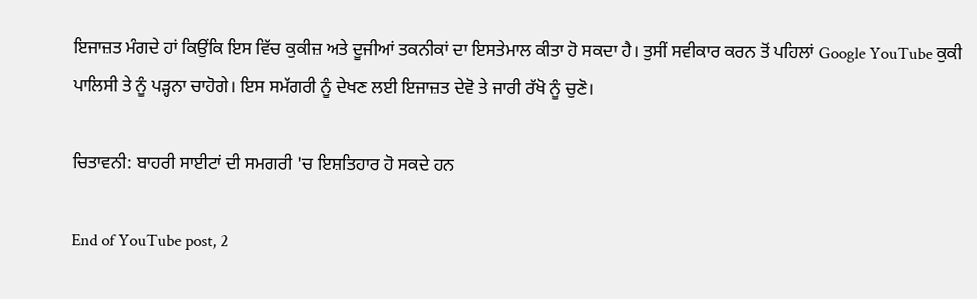ਇਜਾਜ਼ਤ ਮੰਗਦੇ ਹਾਂ ਕਿਉਂਕਿ ਇਸ ਵਿੱਚ ਕੁਕੀਜ਼ ਅਤੇ ਦੂਜੀਆਂ ਤਕਨੀਕਾਂ ਦਾ ਇਸਤੇਮਾਲ ਕੀਤਾ ਹੋ ਸਕਦਾ ਹੈ। ਤੁਸੀਂ ਸਵੀਕਾਰ ਕਰਨ ਤੋਂ ਪਹਿਲਾਂ Google YouTube ਕੁਕੀ ਪਾਲਿਸੀ ਤੇ ਨੂੰ ਪੜ੍ਹਨਾ ਚਾਹੋਗੇ। ਇਸ ਸਮੱਗਰੀ ਨੂੰ ਦੇਖਣ ਲਈ ਇਜਾਜ਼ਤ ਦੇਵੋ ਤੇ ਜਾਰੀ ਰੱਖੋ ਨੂੰ ਚੁਣੋ।

ਚਿਤਾਵਨੀ: ਬਾਹਰੀ ਸਾਈਟਾਂ ਦੀ ਸਮਗਰੀ 'ਚ ਇਸ਼ਤਿਹਾਰ ਹੋ ਸਕਦੇ ਹਨ

End of YouTube post, 2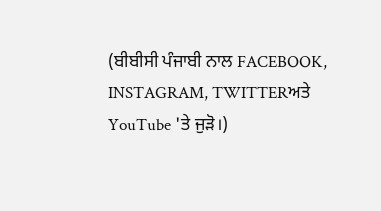(ਬੀਬੀਸੀ ਪੰਜਾਬੀ ਨਾਲ FACEBOOK, INSTAGRAM, TWITTERਅਤੇ YouTube 'ਤੇ ਜੁੜੋ।)